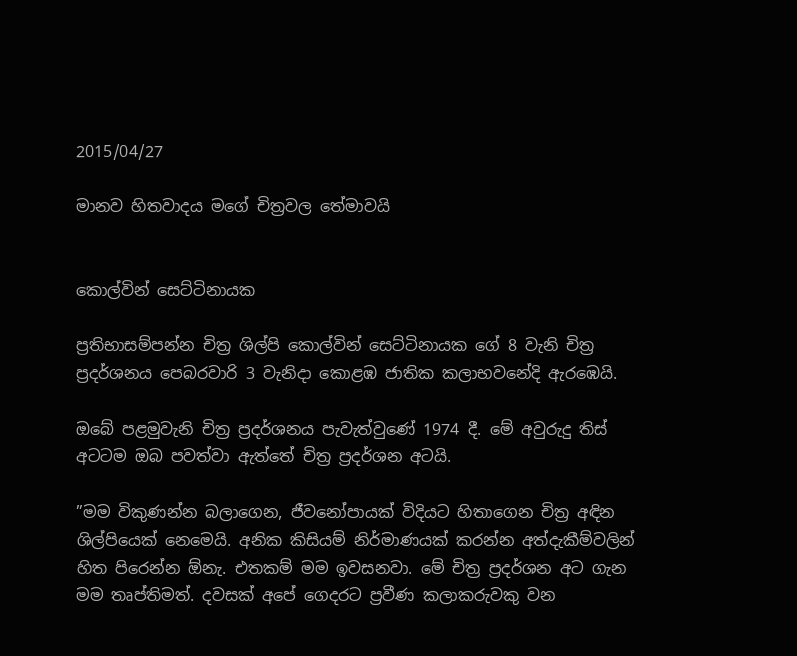2015/04/27

මානව හිතවාදය මගේ චිත්‍රවල තේමාවයි


කොල්වින් සෙට්ටිනායක

ප්‍රතිභාසම්පන්න චිත්‍ර ශිල්පි කොල්වින් සෙට්ටිනායක ගේ 8 වැනි චිත්‍ර ප්‍රදර්ශනය පෙබරවාරි 3 වැනිදා කොළඹ ජාතික කලාභවනේදි ඇරඹෙයි.

ඔබේ පළමුවැනි චිත්‍ර ප්‍රදර්ශනය පැවැත්වුණේ 1974 දී. මේ අවුරුදු තිස් අටටම ඔබ පවත්වා ඇත්තේ චිත්‍ර ප්‍රදර්ශන අටයි.

”මම විකුණන්න බලාගෙන, ජීවනෝපායක් විදියට හිතාගෙන චිත්‍ර අඳින ශිල්පියෙක් නෙමෙයි. අනික කිසියම් නිර්මාණයක් කරන්න අත්දැකීම්වලින් හිත පිරෙන්න ඕනැ. එතකම් මම ඉවසනවා. මේ චිත්‍ර ප්‍රදර්ශන අට ගැන මම තෘප්තිමත්. දවසක් අපේ ගෙදරට ප්‍රවීණ කලාකරුවකු වන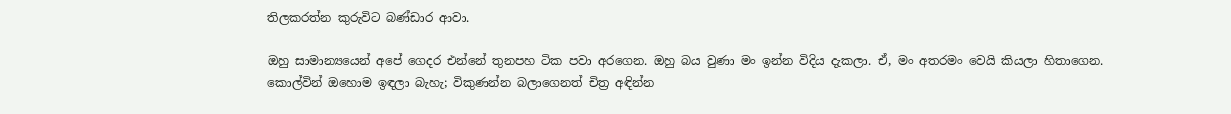තිලකරත්න කුරුවිට බණ්ඩාර ආවා.

ඔහු සාමාන්‍යයෙන් අපේ ගෙදර එන්නේ තුනපහ ටික පවා අරගෙන. ඔහු බය වුණා මං ඉන්න විදිය දැකලා. ඒ, මං අතරමං වෙයි කියලා හිතාගෙන. කොල්වින් ඔහොම ඉඳලා බැහැ; විකුණන්න බලාගෙනත් චිත්‍ර අඳින්න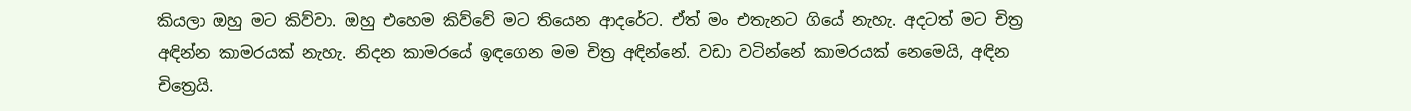කියලා ඔහු මට කිව්වා. ඔහු එහෙම කිව්වේ මට තියෙන ආදරේට. ඒත් මං එතැනට ගියේ නැහැ. අදටත් මට චිත්‍ර අඳින්න කාමරයක් නැහැ. නිදන කාමරයේ ඉඳගෙන මම චිත්‍ර අඳින්නේ. වඩා වටින්නේ කාමරයක් නෙමෙයි, අඳින චිත්‍රෙයි.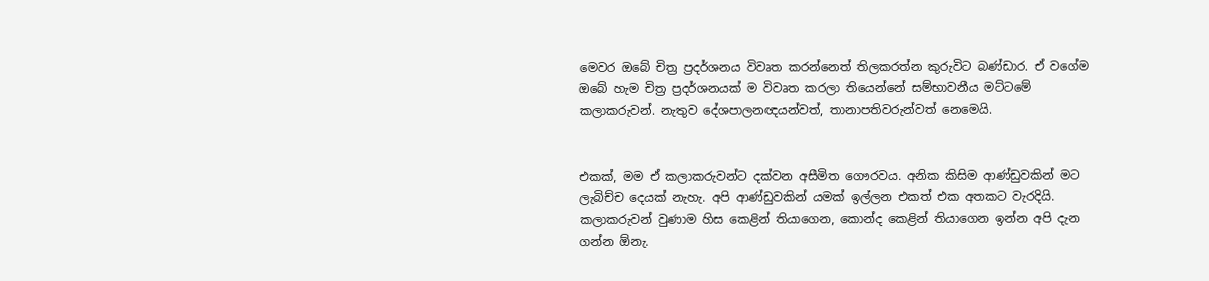මෙවර ඔබේ චිත්‍ර ප්‍රදර්ශනය විවෘත කරන්නෙත් තිලකරත්න කුරුවිට බණ්ඩාර. ඒ වගේම ඔබේ හැම චිත්‍ර ප්‍රදර්ශනයක් ම විවෘත කරලා තියෙන්නේ සම්භාවනීය මට්ටමේ කලාකරුවන්. නැතුව දේශපාලනඥයන්වත්, තානාපතිවරුන්වත් නෙමෙයි.


එකක්, මම ඒ කලාකරුවන්ට දක්වන අසීමිත ගෞරවය. අනික කිසිම ආණ්ඩුවකින් මට ලැබිච්ච දෙයක් නැහැ. අපි ආණ්ඩුවකින් යමක් ඉල්ලන එකත් එක අතකට වැරදියි. කලාකරුවන් වුණාම හිස කෙළින් තියාගෙන, කොන්ද කෙළින් තියාගෙන ඉන්න අපි දැන ගන්න ඕනැ.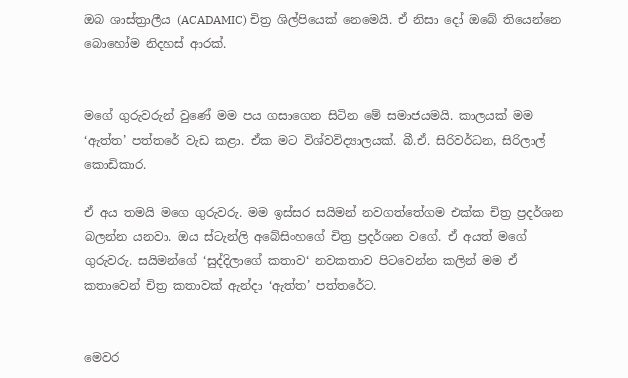ඔබ ශාස්ත්‍රාලීය (ACADAMIC) චිත්‍ර ශිල්පියෙක් නෙමෙයි. ඒ නිසා දෝ ඔබේ තියෙන්නෙ බොහෝම නිදහස් ආරක්.


මගේ ගුරුවරුන් වුණේ මම පය ගසාගෙන සිටින මේ සමාජයමයි. කාලයක් මම ‘ඇත්ත’ පත්තරේ වැඩ කළා. ඒක මට විශ්වවිද්‍යාලයක්. බී.ඒ. සිරිවර්ධන, සිරිලාල් කොඩිකාර.

ඒ අය තමයි මගෙ ගුරුවරු. මම ඉස්සර සයිමන් නවගත්තේගම එක්ක චිත්‍ර ප්‍රදර්ශන බලන්න යනවා. ඔය ස්ටැන්ලි අබේසිංහගේ චිත්‍ර ප්‍රදර්ශන වගේ. ඒ අයත් මගේ ගුරුවරු. සයිමන්ගේ ‘සුද්දිලාගේ කතාව‘ නවකතාව පිටවෙන්න කලින් මම ඒ කතාවෙන් චිත්‍ර කතාවක් ඇන්දා ‘ඇත්ත’ පත්තරේට.


මෙවර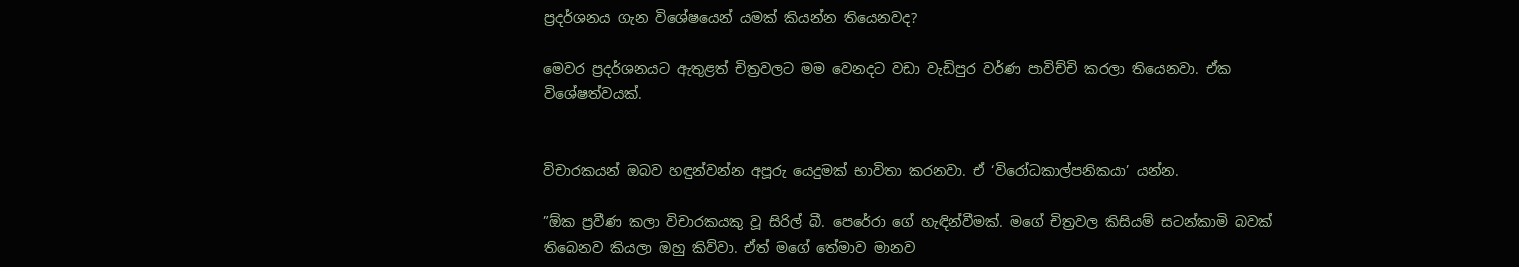ප්‍රදර්ශනය ගැන විශේෂයෙන් යමක් කියන්න තියෙනවද?

මෙවර ප්‍රදර්ශනයට ඇතුළත් චිත්‍රවලට මම වෙනදට වඩා වැඩිපුර වර්ණ පාවිච්චි කරලා තියෙනවා. ඒක විශේෂත්වයක්.


විචාරකයන් ඔබව හඳුන්වන්න අපූරු යෙදුමක් භාවිතා කරනවා. ඒ ‘විරෝධකාල්පනිකයා’ යන්න.

”ඕක ප්‍රවීණ කලා විචාරකයකු වූ සිරිල් බී. පෙරේරා ගේ හැඳින්වීමක්. මගේ චිත්‍රවල කිසියම් සටන්කාමි බවක් තිබෙනව කියලා ඔහු කිව්වා. ඒත් මගේ තේමාව මානව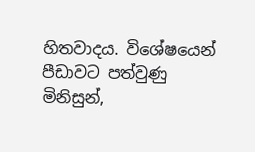හිතවාදය. විශේෂයෙන් පීඩාවට පත්වුණු මිනිසුන්,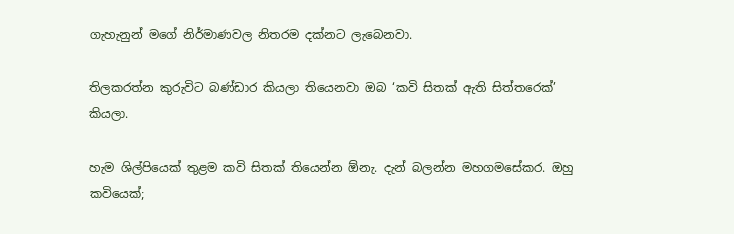ගැහැනුන් මගේ නිර්මාණවල නිතරම දක්නට ලැබෙනවා.

තිලකරත්න කුරුවිට බණ්ඩාර කියලා තියෙනවා ඔබ ‘කවි සිතක් ඇති සිත්තරෙක්’ කියලා.

හැම ශිල්පියෙක් තුළම කවි සිතක් තියෙන්න ඕනැ. දැන් බලන්න මහගමසේකර. ඔහු කවියෙක්;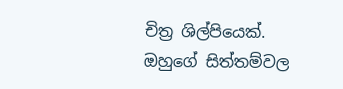චිත්‍ර ශිල්පියෙක්. ඔහුගේ සිත්තම්වල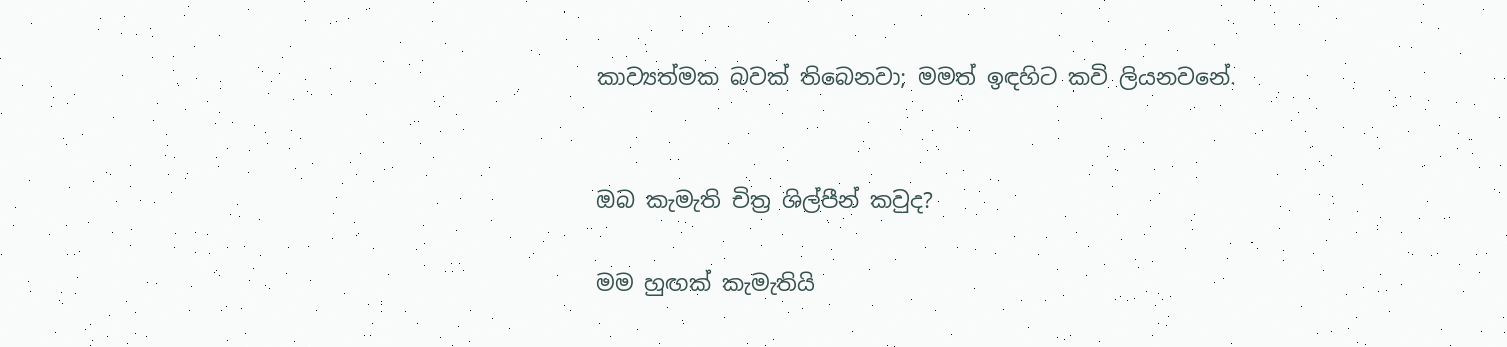කාව්‍යත්මක බවක් තිබෙනවා; මමත් ඉඳහිට කවි ලියනවනේ.


ඔබ කැමැති චිත්‍ර ශිල්පීන් කවුද?

මම හුඟක් කැමැතියි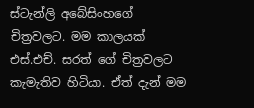ස්ටැන්ලි අබේසිංහගේ චිත්‍රවලට. මම කාලයක් එස්.එච්. සරත් ගේ චිත්‍රවලට කැමැතිව හිටියා. ඒත් දැන් මම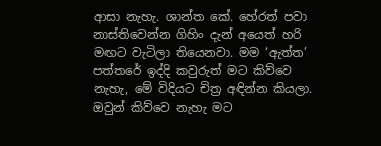ආසා නැහැ. ශාන්ත කේ. හේරත් පවා නාස්තිවෙන්න ගිහිං දැන් අයෙත් හරි මඟට වැටිලා තියෙනවා. මම ‘ඇත්ත’ පත්තරේ ඉද්දි කවුරුත් මට කිව්වෙ නැහැ, මේ විදියට චිත්‍ර අඳින්න කියලා. ඔවුන් කිව්වෙ නැහැ මට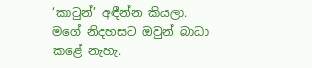‘කාටුන්’ අඳීන්න කියලා. මගේ නිදහසට ඔවුන් බාධා කළේ නැහැ.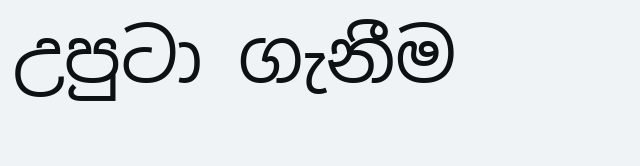උපුටා ගැනීම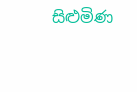සිළුමිණ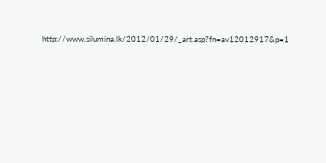http://www.silumina.lk/2012/01/29/_art.asp?fn=av12012917&p=1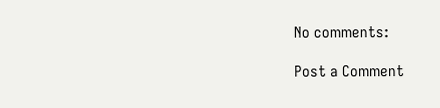No comments:

Post a Comment